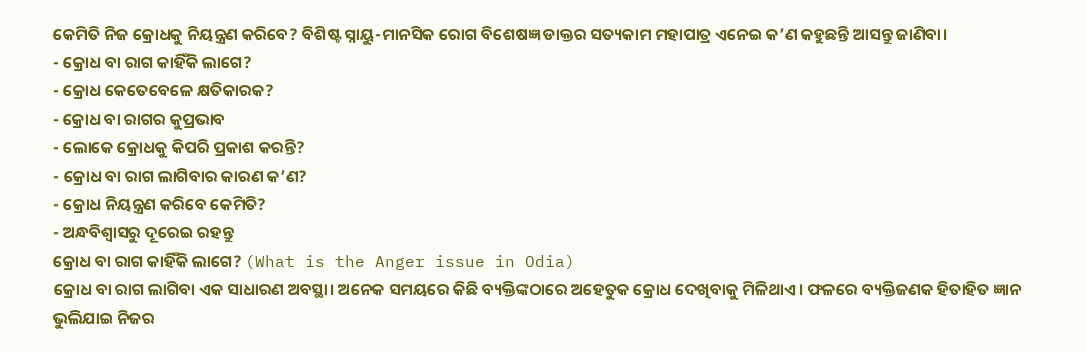କେମିତି ନିଜ କ୍ରୋଧକୁ ନିୟନ୍ତ୍ରଣ କରିବେ? ବିଶିଷ୍ଟ ସ୍ନାୟୁ-ମାନସିକ ରୋଗ ବିଶେଷଜ୍ଞ ଡାକ୍ତର ସତ୍ୟକାମ ମହାପାତ୍ର ଏନେଇ କ’ଣ କହୁଛନ୍ତି ଆସନ୍ତୁ ଜାଣିବା।
- କ୍ରୋଧ ବା ରାଗ କାହିଁକି ଲାଗେ?
- କ୍ରୋଧ କେତେବେଳେ କ୍ଷତିକାରକ?
- କ୍ରୋଧ ବା ରାଗର କୁପ୍ରଭାବ
- ଲୋକେ କ୍ରୋଧକୁ କିପରି ପ୍ରକାଶ କରନ୍ତି?
- କ୍ରୋଧ ବା ରାଗ ଲାଗିବାର କାରଣ କ’ଣ?
- କ୍ରୋଧ ନିୟନ୍ତ୍ରଣ କରିବେ କେମିତି?
- ଅନ୍ଧବିଶ୍ୱାସରୁ ଦୂରେଇ ରହନ୍ତୁ
କ୍ରୋଧ ବା ରାଗ କାହିଁକି ଲାଗେ? (What is the Anger issue in Odia)
କ୍ରୋଧ ବା ରାଗ ଲାଗିବା ଏକ ସାଧାରଣ ଅବସ୍ଥା। ଅନେକ ସମୟରେ କିଛି ବ୍ୟକ୍ତିଙ୍କଠାରେ ଅହେତୁକ କ୍ରୋଧ ଦେଖିବାକୁ ମିଳିଥାଏ। ଫଳରେ ବ୍ୟକ୍ତିଜଣକ ହିତାହିତ ଜ୍ଞାନ ଭୁଲିଯାଇ ନିଜର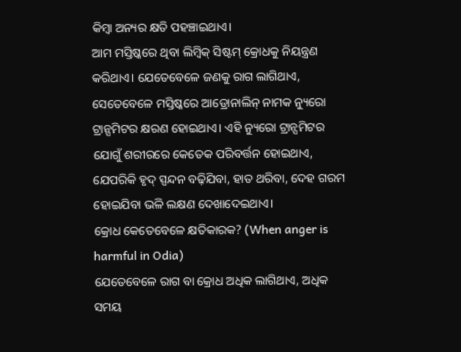କିମ୍ବା ଅନ୍ୟର କ୍ଷତି ପହଞ୍ଚାଇଥାଏ।
ଆମ ମସ୍ତିଷ୍କରେ ଥିବା ଲିମ୍ବିକ୍ ସିଷ୍ଟମ୍ କ୍ରୋଧକୁ ନିୟନ୍ତ୍ରଣ କରିଥାଏ। ଯେତେବେଳେ ଜଣକୁ ରାଗ ଲାଗିଥାଏ, ସେତେବେଳେ ମସ୍ତିଷ୍କରେ ଆଡ୍ରୋନାଲିନ୍ ନାମକ ନ୍ୟୁରୋ ଟ୍ରାନ୍ସମିଟର କ୍ଷରଣ ହୋଇଥାଏ। ଏହି ନ୍ୟୁରୋ ଟ୍ରାନ୍ସମିଟର ଯୋଗୁଁ ଶରୀରରେ କେତେକ ପରିବର୍ତ୍ତନ ହୋଇଥାଏ, ଯେପରିକି ହୃଦ୍ ସ୍ପନ୍ଦନ ବଢ଼ିଯିବା, ହାତ ଥରିବା, ଦେହ ଗରମ ହୋଇଯିବା ଭଳି ଲକ୍ଷଣ ଦେଖାଦେଇଥାଏ।
କ୍ରୋଧ କେତେବେଳେ କ୍ଷତିକାରକ? (When anger is harmful in Odia)
ଯେତେବେଳେ ରାଗ ବା କ୍ରୋଧ ଅଧିକ ଲାଗିଥାଏ, ଅଧିକ ସମୟ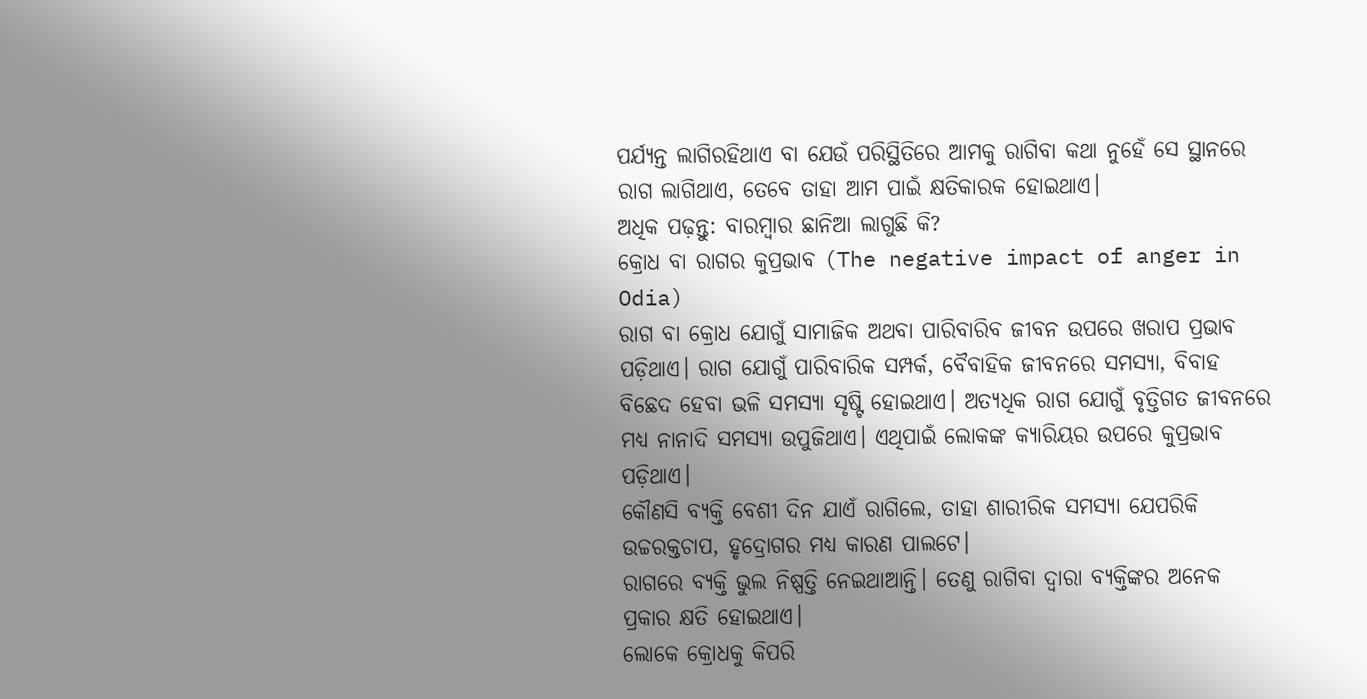ପର୍ଯ୍ୟନ୍ତ ଲାଗିରହିଥାଏ ବା ଯେଉଁ ପରିସ୍ଥିତିରେ ଆମକୁ ରାଗିବା କଥା ନୁହେଁ ସେ ସ୍ଥାନରେ ରାଗ ଲାଗିଥାଏ, ତେବେ ତାହା ଆମ ପାଇଁ କ୍ଷତିକାରକ ହୋଇଥାଏ।
ଅଧିକ ପଢ଼ନ୍ତୁ: ବାରମ୍ବାର ଛାନିଆ ଲାଗୁଛି କି?
କ୍ରୋଧ ବା ରାଗର କୁପ୍ରଭାବ (The negative impact of anger in Odia)
ରାଗ ବା କ୍ରୋଧ ଯୋଗୁଁ ସାମାଜିକ ଅଥବା ପାରିବାରିବ ଜୀବନ ଉପରେ ଖରାପ ପ୍ରଭାବ ପଡ଼ିଥାଏ। ରାଗ ଯୋଗୁଁ ପାରିବାରିକ ସମ୍ପର୍କ, ବୈବାହିକ ଜୀବନରେ ସମସ୍ୟା, ବିବାହ ବିଛେଦ ହେବା ଭଳି ସମସ୍ୟା ସୃଷ୍ଟି ହୋଇଥାଏ। ଅତ୍ୟଧିକ ରାଗ ଯୋଗୁଁ ବୃତ୍ତିଗତ ଜୀବନରେ ମଧ୍ୟ ନାନାଦି ସମସ୍ୟା ଉପୁଜିଥାଏ। ଏଥିପାଇଁ ଲୋକଙ୍କ କ୍ୟାରିୟର ଉପରେ କୁପ୍ରଭାବ ପଡ଼ିଥାଏ।
କୌଣସି ବ୍ୟକ୍ତି ବେଶୀ ଦିନ ଯାଏଁ ରାଗିଲେ, ତାହା ଶାରୀରିକ ସମସ୍ୟା ଯେପରିକି ଉଚ୍ଚରକ୍ତଚାପ, ହୃଦ୍ରୋଗର ମଧ୍ୟ କାରଣ ପାଲଟେ।
ରାଗରେ ବ୍ୟକ୍ତି ଭୁଲ ନିଷ୍ପତ୍ତି ନେଇଥାଆନ୍ତି। ତେଣୁ ରାଗିବା ଦ୍ୱାରା ବ୍ୟକ୍ତିଙ୍କର ଅନେକ ପ୍ରକାର କ୍ଷତି ହୋଇଥାଏ।
ଲୋକେ କ୍ରୋଧକୁ କିପରି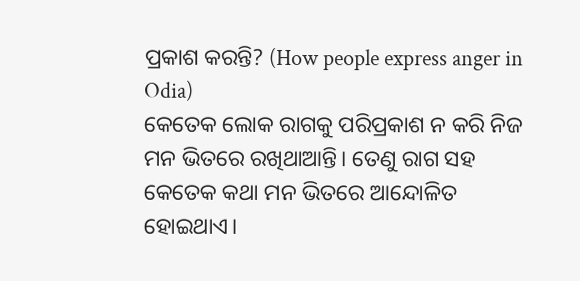ପ୍ରକାଶ କରନ୍ତି? (How people express anger in Odia)
କେତେକ ଲୋକ ରାଗକୁ ପରିପ୍ରକାଶ ନ କରି ନିଜ ମନ ଭିତରେ ରଖିଥାଆନ୍ତି। ତେଣୁ ରାଗ ସହ କେତେକ କଥା ମନ ଭିତରେ ଆନ୍ଦୋଳିତ ହୋଇଥାଏ।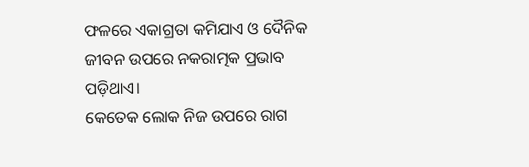ଫଳରେ ଏକାଗ୍ରତା କମିଯାଏ ଓ ଦୈନିକ ଜୀବନ ଉପରେ ନକରାତ୍ମକ ପ୍ରଭାବ ପଡ଼ିଥାଏ।
କେତେକ ଲୋକ ନିଜ ଉପରେ ରାଗ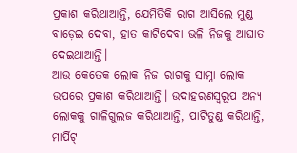ପ୍ରକାଶ କରିଥାଆନ୍ତି, ଯେମିତିକି ରାଗ ଆସିଲେ ମୁଣ୍ଡ ବାଡ଼େଇ ଦେବା, ହାତ କାଟିଦେବା ଭଳି ନିଜକୁ ଆଘାତ ଦେଇଥାଆନ୍ତି।
ଆଉ କେତେକ ଲୋକ ନିଜ ରାଗକୁ ସାମ୍ନା ଲୋକ ଉପରେ ପ୍ରକାଶ କରିଥାଆନ୍ତି। ଉଦାହରଣସ୍ବରୂପ ଅନ୍ୟ ଲୋକକୁ ଗାଳିଗୁଲଜ କରିଥାଆନ୍ତି, ପାଟିତୁଣ୍ଡ କରିଥାନ୍ତି, ମାର୍ପିଟ୍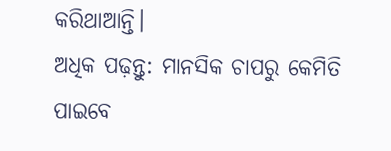କରିଥାଆନ୍ତି।
ଅଧିକ ପଢ଼ନ୍ତୁ: ମାନସିକ ଚାପରୁ କେମିତି ପାଇବେ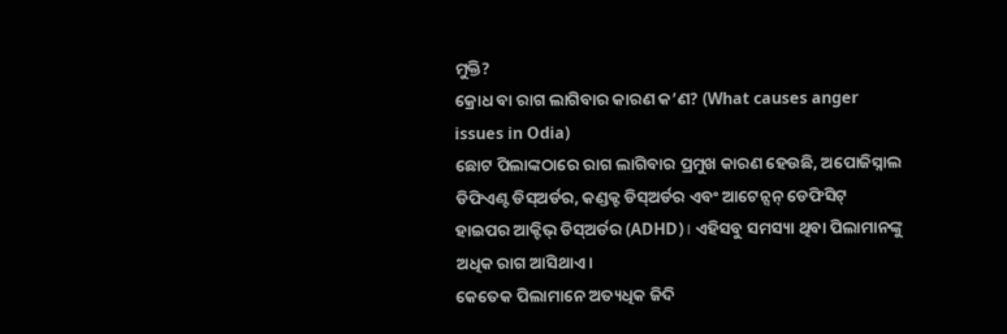ମୁକ୍ତି?
କ୍ରୋଧ ବା ରାଗ ଲାଗିବାର କାରଣ କ’ଣ? (What causes anger issues in Odia)
ଛୋଟ ପିଲାଙ୍କଠାରେ ରାଗ ଲାଗିବାର ପ୍ରମୁଖ କାରଣ ହେଉଛି, ଅପୋଜିସ୍ନାଲ ଡିଫିଏଣ୍ଟ ଡିସ୍ଅର୍ଡର, କଣ୍ଡକ୍ଟ ଡିସ୍ଅର୍ଡର ଏବଂ ଆଟେନ୍ସନ୍ ଡେଫିସିଟ୍ ହାଇପର ଆକ୍ଟିଭ୍ ଡିସ୍ଅର୍ଡର (ADHD)। ଏହିସବୁ ସମସ୍ୟା ଥିବା ପିଲାମାନଙ୍କୁ ଅଧିକ ରାଗ ଆସିଥାଏ।
କେତେକ ପିଲାମାନେ ଅତ୍ୟଧିକ ଜିଦି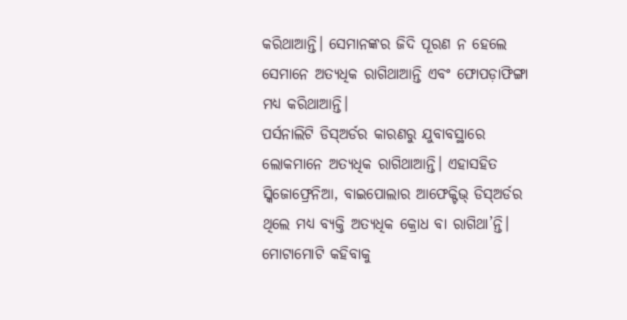କରିଥାଆନ୍ତି। ସେମାନଙ୍କର ଜିଦି ପୂରଣ ନ ହେଲେ ସେମାନେ ଅତ୍ୟଧିକ ରାଗିଥାଆନ୍ତି ଏବଂ ଫୋପଡ଼ାଫିଙ୍ଗା ମଧ୍ୟ କରିଥାଆନ୍ତି।
ପର୍ସନାଲିଟି ଡିସ୍ଅର୍ଡର କାରଣରୁ ଯୁବାବସ୍ଥାରେ ଲୋକମାନେ ଅତ୍ୟଧିକ ରାଗିଥାଆନ୍ତି। ଏହାସହିତ ସ୍କିଜୋଫ୍ରେନିଆ, ବାଇପୋଲାର ଆଫେକ୍ଟିଭ୍ ଡିସ୍ଅର୍ଡର ଥିଲେ ମଧ୍ୟ ବ୍ୟକ୍ତି ଅତ୍ୟଧିକ କ୍ରୋଧ ବା ରାଗିଥା’ନ୍ତି। ମୋଟାମୋଟି କହିବାକୁ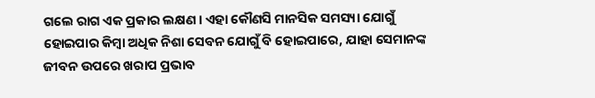ଗଲେ ରାଗ ଏକ ପ୍ରକାର ଲକ୍ଷଣ। ଏହା କୌଣସି ମାନସିକ ସମସ୍ୟା ଯୋଗୁଁ ହୋଇପାର କିମ୍ବା ଅଧିକ ନିଶା ସେବନ ଯୋଗୁଁ ବି ହୋଇପାରେ, ଯାହା ସେମାନଙ୍କ ଜୀବନ ଉପରେ ଖରାପ ପ୍ରଭାବ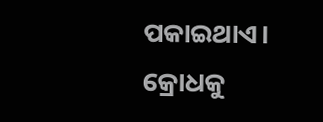ପକାଇଥାଏ।
କ୍ରୋଧକୁ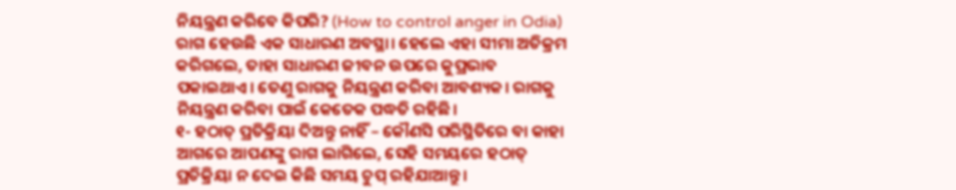ନିୟନ୍ତ୍ରଣ କରିବେ କିପରି? (How to control anger in Odia)
ରାଗ ହେଉଛି ଏକ ସାଧାରଣ ଅବସ୍ଥା। ହେଲେ ଏହା ସୀମା ଅତିକ୍ରମ କରିଗଲେ, ତାହା ସାଧାରଣ ଜୀବନ ଉପରେ କୁପ୍ରଭାବ ପକାଇଥାଏ। ତେଣୁ ରାଗକୁ ନିୟନ୍ତ୍ରଣ କରିବା ଆବଶ୍ୟକ। ରାଗକୁ ନିୟନ୍ତ୍ରଣ କରିବା ପାଇଁ କେତେକ ପଦ୍ଧତି ରହିଛି।
୧- ହଠାତ୍ ପ୍ରତିକ୍ରିୟା ଦିଅନ୍ତୁ ନାହିଁ – କୌଣସି ପରିସ୍ଥିତିରେ ବା କାହା ଆଗରେ ଆପଣଙ୍କୁ ରାଗ ଲାଗିଲେ, ସେହି ସମୟରେ ହଠାତ୍ ପ୍ରତିକ୍ରିୟା ନ ଦେଇ କିଛି ସମୟ ଚୁପ୍ ରହିଯାଆନ୍ତୁ।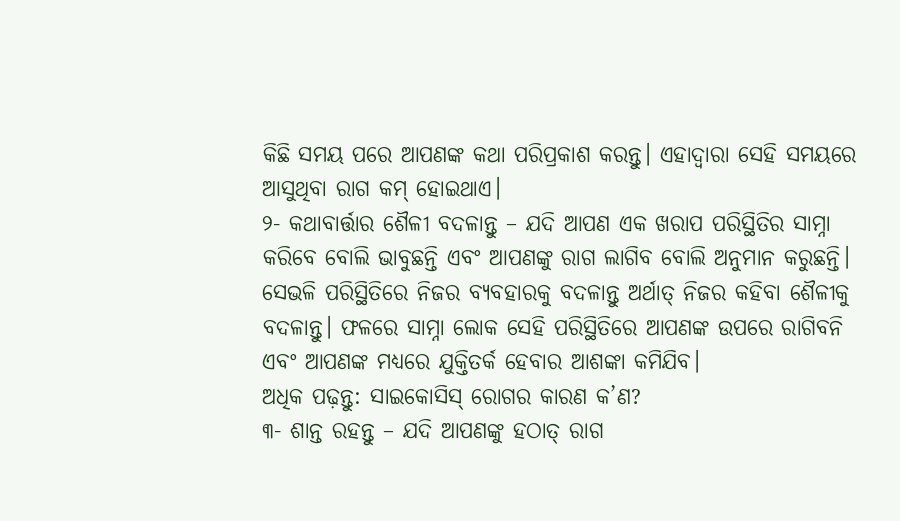କିଛି ସମୟ ପରେ ଆପଣଙ୍କ କଥା ପରିପ୍ରକାଶ କରନ୍ତୁ। ଏହାଦ୍ଵାରା ସେହି ସମୟରେ ଆସୁଥିବା ରାଗ କମ୍ ହୋଇଥାଏ।
୨- କଥାବାର୍ତ୍ତାର ଶୈଳୀ ବଦଳାନ୍ତୁ – ଯଦି ଆପଣ ଏକ ଖରାପ ପରିସ୍ଥିତିର ସାମ୍ନା କରିବେ ବୋଲି ଭାବୁଛନ୍ତି ଏବଂ ଆପଣଙ୍କୁ ରାଗ ଲାଗିବ ବୋଲି ଅନୁମାନ କରୁଛନ୍ତି। ସେଭଳି ପରିସ୍ଥିତିରେ ନିଜର ବ୍ୟବହାରକୁ ବଦଳାନ୍ତୁ ଅର୍ଥାତ୍ ନିଜର କହିବା ଶୈଳୀକୁ ବଦଳାନ୍ତୁ। ଫଳରେ ସାମ୍ନା ଲୋକ ସେହି ପରିସ୍ଥିତିରେ ଆପଣଙ୍କ ଉପରେ ରାଗିବନି ଏବଂ ଆପଣଙ୍କ ମଧ୍ୟରେ ଯୁକ୍ତିତର୍କ ହେବାର ଆଶଙ୍କା କମିଯିବ।
ଅଧିକ ପଢ଼ନ୍ତୁ: ସାଇକୋସିସ୍ ରୋଗର କାରଣ କ’ଣ?
୩- ଶାନ୍ତ ରହନ୍ତୁ – ଯଦି ଆପଣଙ୍କୁ ହଠାତ୍ ରାଗ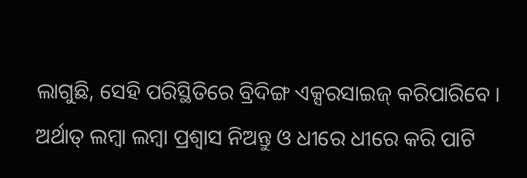ଲାଗୁଛି, ସେହି ପରିସ୍ଥିତିରେ ବ୍ରିଦିଙ୍ଗ ଏକ୍ସରସାଇଜ୍ କରିପାରିବେ। ଅର୍ଥାତ୍ ଲମ୍ବା ଲମ୍ବା ପ୍ରଶ୍ଵାସ ନିଅନ୍ତୁ ଓ ଧୀରେ ଧୀରେ କରି ପାଟି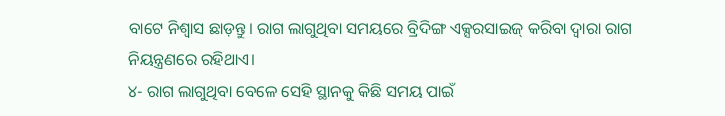ବାଟେ ନିଶ୍ୱାସ ଛାଡ଼ନ୍ତୁ। ରାଗ ଲାଗୁଥିବା ସମୟରେ ବ୍ରିଦିଙ୍ଗ ଏକ୍ସରସାଇଜ୍ କରିବା ଦ୍ୱାରା ରାଗ ନିୟନ୍ତ୍ରଣରେ ରହିଥାଏ।
୪- ରାଗ ଲାଗୁଥିବା ବେଳେ ସେହି ସ୍ଥାନକୁ କିଛି ସମୟ ପାଇଁ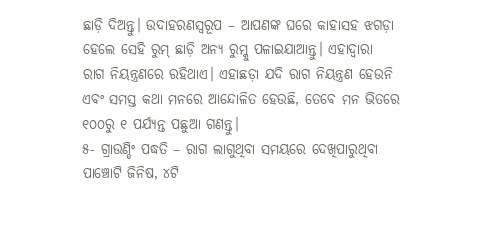ଛାଡ଼ି ଦିଅନ୍ତୁ। ଉଦାହରଣସ୍ବରୂପ – ଆପଣଙ୍କ ଘରେ କାହାସହ ଝଗଡ଼ା ହେଲେ ସେହି ରୁମ୍ ଛାଡ଼ି ଅନ୍ୟ ରୁମ୍କୁ ପଳାଇଯାଆନ୍ତୁ। ଏହାଦ୍ୱାରା ରାଗ ନିୟନ୍ତ୍ରଣରେ ରହିଥାଏ। ଏହାଛଡ଼ା ଯଦି ରାଗ ନିୟନ୍ତ୍ରଣ ହେଉନି ଏବଂ ସମସ୍ତ କଥା ମନରେ ଆନ୍ଦୋଳିତ ହେଉଛି, ତେବେ ମନ ଭିତରେ ୧୦୦ରୁ ୧ ପର୍ଯ୍ୟନ୍ତ ପଛୁଆ ଗଣନ୍ତୁ।
୫- ଗ୍ରାଉଣ୍ଡିଂ ପଦ୍ଧତି – ରାଗ ଲାଗୁଥିବା ସମୟରେ ଦେଖିପାରୁଥିବା ପାଞ୍ଚୋଟି ଜିନିଷ, ୪ଟି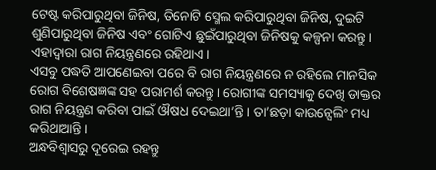ଟେଷ୍ଟ କରିପାରୁଥିବା ଜିନିଷ, ତିନୋଟି ସ୍ମେଲ କରିପାରୁଥିବା ଜିନିଷ, ଦୁଇଟି ଶୁଣିପାରୁଥିବା ଜିନିଷ ଏବଂ ଗୋଟିଏ ଛୁଇଁପାରୁଥିବା ଜିନିଷକୁ କଳ୍ପନା କରନ୍ତୁ। ଏହାଦ୍ୱାରା ରାଗ ନିୟନ୍ତ୍ରଣରେ ରହିଥାଏ।
ଏସବୁ ପଦ୍ଧତି ଆପଣେଇବା ପରେ ବି ରାଗ ନିୟନ୍ତ୍ରଣରେ ନ ରହିଲେ ମାନସିକ ରୋଗ ବିଶେଷଜ୍ଞଙ୍କ ସହ ପରାମର୍ଶ କରନ୍ତୁ। ରୋଗୀଙ୍କ ସମସ୍ୟାକୁ ଦେଖି ଡାକ୍ତର ରାଗ ନିୟନ୍ତ୍ରଣ କରିବା ପାଇଁ ଔଷଧ ଦେଇଥା’ନ୍ତି। ତା’ଛଡ଼ା କାଉନ୍ସେଲିଂ ମଧ୍ୟ କରିଥାଆନ୍ତି।
ଅନ୍ଧବିଶ୍ବାସରୁ ଦୂରେଇ ରହନ୍ତୁ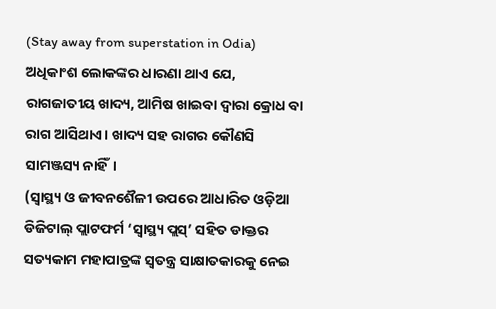(Stay away from superstation in Odia)
ଅଧିକାଂଶ ଲୋକଙ୍କର ଧାରଣା ଥାଏ ଯେ, ରାଗଜାତୀୟ ଖାଦ୍ୟ, ଆମିଷ ଖାଇବା ଦ୍ୱାରା କ୍ରୋଧ ବା ରାଗ ଆସିଥାଏ। ଖାଦ୍ୟ ସହ ରାଗର କୌଣସି ସାମଞ୍ଜସ୍ୟ ନାହିଁ।
(ସ୍ୱାସ୍ଥ୍ୟ ଓ ଜୀବନଶୈଳୀ ଉପରେ ଆଧାରିତ ଓଡ଼ିଆ ଡିଜିଟାଲ୍ ପ୍ଲାଟଫର୍ମ ‘ସ୍ୱାସ୍ଥ୍ୟ ପ୍ଲସ୍’ ସହିତ ଡାକ୍ତର ସତ୍ୟକାମ ମହାପାତ୍ରଙ୍କ ସ୍ୱତନ୍ତ୍ର ସାକ୍ଷାତକାରକୁ ନେଇ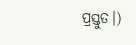ପ୍ରସ୍ତୁତ।)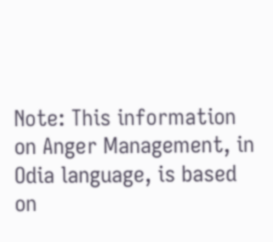Note: This information on Anger Management, in Odia language, is based on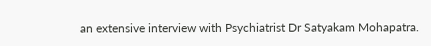an extensive interview with Psychiatrist Dr Satyakam Mohapatra.